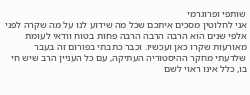שותפי ופרוגרמי
אני לחלוטין מסכים איתכם שכל מה שידוע לנו על מה שקרה לפני אלפי שנים הוא הרבה הרבה הרבה פחות בטוח וודאי לעומת מאורעות שקרו כאן ועכשיו. וכבר כתבתי בפורום זה בעבר שלדעתי מחקר ההיסטוריה העתיקה, עם כל העניין הרב שיש חי בו, כלל אינו ראוי לשם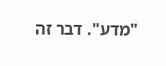"מדע". דבר זה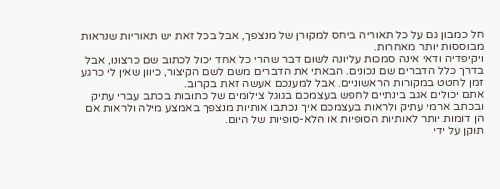חל כמבון גם על כל תאוריה ביחס למקורן של מנצפך, אבל בכל זאת יש תאוריות שנראות מבוססות יותר מאחרות.
ויקיפדיה ודאי אינה סמכות עליונה לשום דבר שהרי כל אחד יכול לכתוב שם כרצונו, אבל בדרך כלל הדברים שם נכונים. הבאתי את הדברים משם לשם הקיצור, כיוון שאין לי כרגע זמן לחטט במקורות הראשוניים. אבל למענכם אעשה זאת בקרוב.
אתם יכולים אגב בינתיים לחפש בעצמכם בגוגל צילומים של כתובות בכתב עברי עתיק ובכתב ארמי עתיק ולראות בעצמכם איך נכתבו אותיות מנצפך באמצע מילה ולראות אם הן דומות יותר לאותיות הסופיות או הלא-סופיות של היום.
תוקן על ידי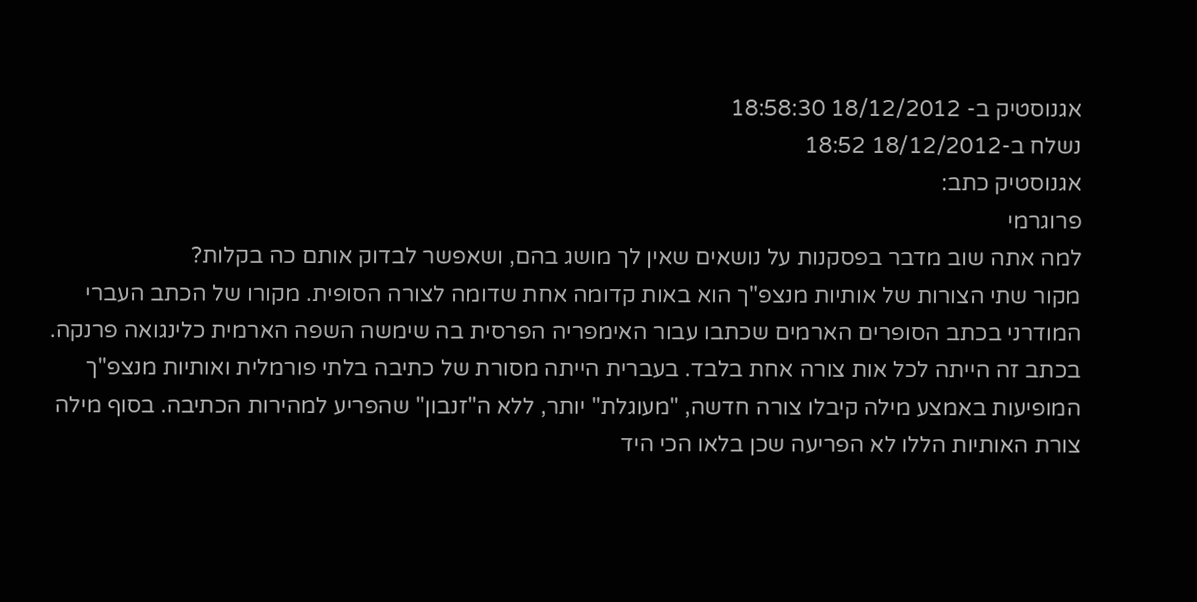אגנוסטיק ב- 18/12/2012 18:58:30
נשלח ב-18/12/2012 18:52
אגנוסטיק כתב:
פרוגרמי
למה אתה שוב מדבר בפסקנות על נושאים שאין לך מושג בהם, ושאפשר לבדוק אותם כה בקלות?
מקור שתי הצורות של אותיות מנצפ"ך הוא באות קדומה אחת שדומה לצורה הסופית. מקורו של הכתב העברי המודרני בכתב הסופרים הארמים שכתבו עבור האימפריה הפרסית בה שימשה השפה הארמית כלינגואה פרנקה. בכתב זה הייתה לכל אות צורה אחת בלבד. בעברית הייתה מסורת של כתיבה בלתי פורמלית ואותיות מנצפ"ך המופיעות באמצע מילה קיבלו צורה חדשה, "מעוגלת" יותר, ללא ה"זנבון" שהפריע למהירות הכתיבה. בסוף מילה צורת האותיות הללו לא הפריעה שכן בלאו הכי היד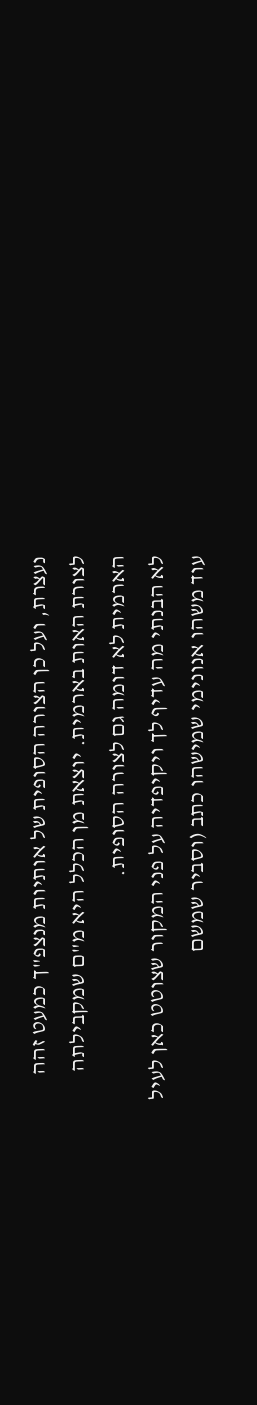נעצרת, ועל כן הצורה הסופית של אותיות מנצפ"ך כמעט זהה לצורת האות בארמית. יוצאת מן הכלל היא מ"ם שמקבילתה הארמית לא דומה גם לצורה הסופית.
לא הבנתי מה עדיף לך ויקיפדיה על פני המקור שצוטט כאן לעיל
עוד משהו אנונימי שמישהו כתב (וסביר שמשם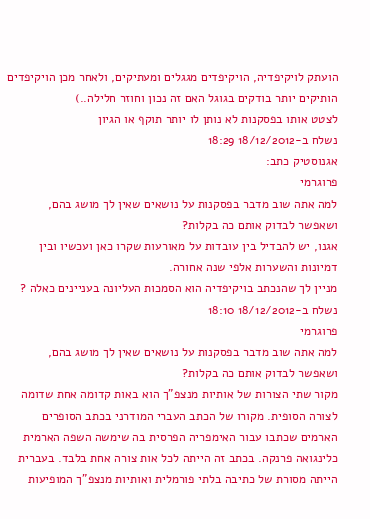הועתק לויקיפדיה, הויקיפדים מגגלים ומעתיקים, ולאחר מכן הויקיפדים הותיקים יותר בודקים בגוגל האם זה נכון וחוזר חלילה..)
לצטט אותו בפסקנות לא נותן לו יותר תוקף או הגיון
נשלח ב-18/12/2012 18:29
אגנוסטיק כתב:
פרוגרמי
למה אתה שוב מדבר בפסקנות על נושאים שאין לך מושג בהם, ושאפשר לבדוק אותם כה בקלות?
אגנו, יש להבדיל בין עובדות על מאורעות שקרו כאן ועכשיו ובין דמיונות והשערות אלפי שנה אחורה.
מניין לך שהנכתב בויקיפדיה הוא הסמכות העליונה בעניינים כאלה ?
נשלח ב-18/12/2012 18:10
פרוגרמי
למה אתה שוב מדבר בפסקנות על נושאים שאין לך מושג בהם, ושאפשר לבדוק אותם כה בקלות?
מקור שתי הצורות של אותיות מנצפ"ך הוא באות קדומה אחת שדומה לצורה הסופית. מקורו של הכתב העברי המודרני בכתב הסופרים הארמים שכתבו עבור האימפריה הפרסית בה שימשה השפה הארמית כלינגואה פרנקה. בכתב זה הייתה לכל אות צורה אחת בלבד. בעברית הייתה מסורת של כתיבה בלתי פורמלית ואותיות מנצפ"ך המופיעות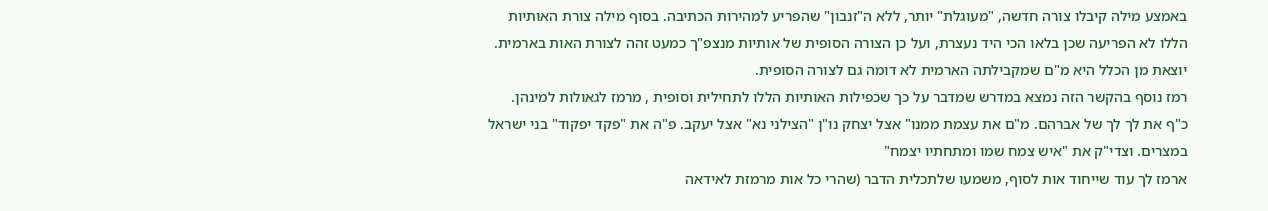באמצע מילה קיבלו צורה חדשה, "מעוגלת" יותר, ללא ה"זנבון" שהפריע למהירות הכתיבה. בסוף מילה צורת האותיות הללו לא הפריעה שכן בלאו הכי היד נעצרת, ועל כן הצורה הסופית של אותיות מנצפ"ך כמעט זהה לצורת האות בארמית. יוצאת מן הכלל היא מ"ם שמקבילתה הארמית לא דומה גם לצורה הסופית.
רמז נוסף בהקשר הזה נמצא במדרש שמדבר על כך שכפילות האותיות הללו לתחילית וסופית , מרמז לגאולות למינהן. כ"ף את לך לך של אברהם. מ"ם את עצמת ממנו" אצל יצחק נו"ן "הצילני נא" אצל יעקב. פ"ה את "פקד יפקוד" בני ישראל במצרים. וצדי"ק את "איש צמח שמו ומתחתיו יצמח"
ארמז לך עוד שייחוד אות לסוף, משמעו שלתכלית הדבר (שהרי כל אות מרמזת לאידאה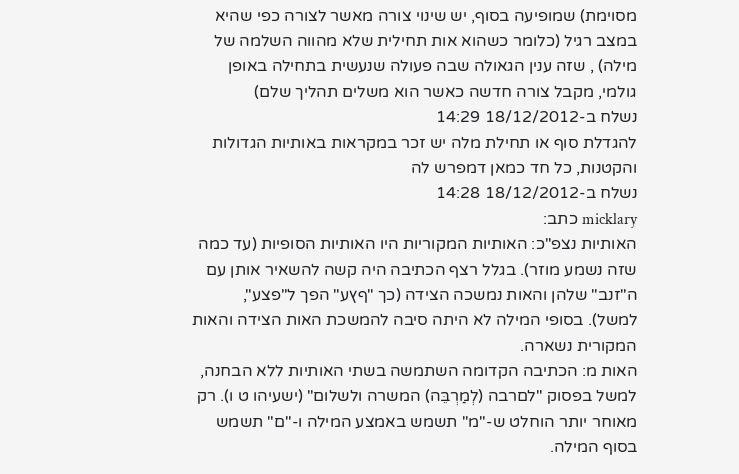מסוימת) שמופיעה בסוף, יש שינוי צורה מאשר לצורה כפי שהיא במצב רגיל (כלומר כשהוא אות תחילית שלא מהווה השלמה של מילה) , שזה ענין הגאולה שבה פעולה שנעשית בתחילה באופן גולמי, מקבל צורה חדשה כאשר הוא משלים תהליך שלם)
נשלח ב-18/12/2012 14:29
להגדלת סוף או תחילת מלה יש זכר במקראות באותיות הגדולות והקטנות, כל חד כמאן דמפרש לה
נשלח ב-18/12/2012 14:28
micklary כתב:
האותיות נצפ"כ: האותיות המקוריות היו האותיות הסופיות (עד כמה שזה נשמע מוזר). בגלל רצף הכתיבה היה קשה להשאיר אותן עם ה"זנב" שלהן והאות נמשכה הצידה (כך "ףץע" הפך ל"פצע", למשל). בסופי המילה לא היתה סיבה להמשכת האות הצידה והאות המקורית נשארה.
האות מ: הכתיבה הקדומה השתמשה בשתי האותיות ללא הבחנה, למשל בפסוק "לםרבה (לְמַרְבֵּה) המשרה ולשלום" (ישעיהו ט ו). רק מאוחר יותר הוחלט ש-"מ" תשמש באמצע המילה ו-"ם" תשמש בסוף המילה.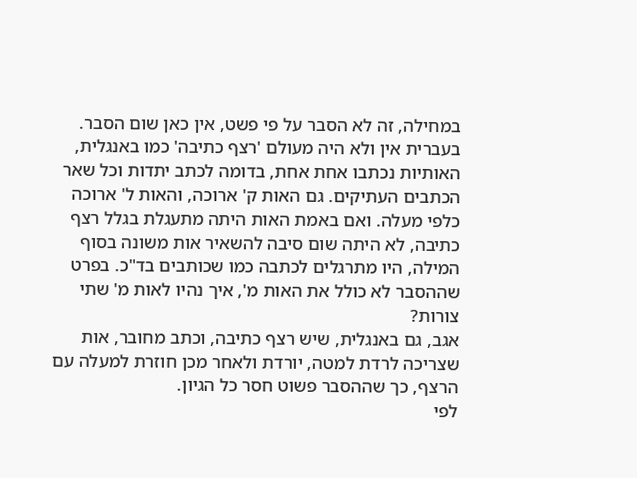במחילה, זה לא הסבר על פי פשט, אין כאן שום הסבר.
בעברית אין ולא היה מעולם 'רצף כתיבה' כמו באנגלית, האותיות נכתבו אחת אחת, בדומה לכתב יתדות וכל שאר הכתבים העתיקים. גם האות ק' ארוכה, והאות ל' ארוכה כלפי מעלה. ואם באמת האות היתה מתעגלת בגלל רצף כתיבה, לא היתה שום סיבה להשאיר אות משונה בסוף המילה, היו מתרגלים לכתבה כמו שכותבים בד"כ. בפרט שההסבר לא כולל את האות מ', איך נהיו לאות מ' שתי צורות?
אגב, גם באנגלית, שיש רצף כתיבה, וכתב מחובר, אות שצריכה לרדת למטה, יורדת ולאחר מכן חוזרת למעלה עם הרצף, כך שההסבר פשוט חסר כל הגיון.
לפי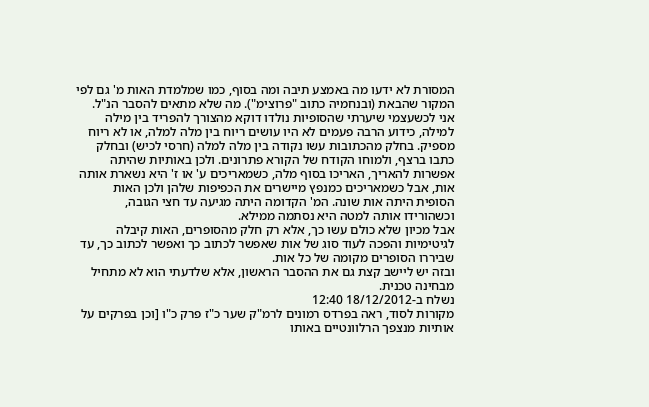המסורת לא ידעו מה באמצע תיבה ומה בסוף, כמו שמלמדת האות מ' גם לפי המקור שהבאת (ובנחמיה כתוב "פרוצימ"). מה שלא מתאים להסבר הנ"ל.
אני לכשעצמי שיערתי שהסופיות נולדו דוקא מהצורך להפריד בין מילה למילה, כידוע הרבה פעמים לא היו עושים ריוח בין מלה למלה, או לא ריוח מספיק. בחלק מהכתובות עשו נקודה בין מלה למלה (חרסי לכיש) ובחלק כתבו ברצף, ולמוחו הקודח של הקורא פתרונים. ולכן באותיות שהיתה אפשרות להאריך, האריכו בסוף מלה, כשמאריכים ע' או ז' היא נשארת אותה אות, אבל כשמאריכים כמנפץ מיישרים את הכפיפות שלהן ולכן האות הסופית היתה אות שונה. המ' הקדומה היתה מגיעה עד חצי הגובה, וכשהורידו אותה למטה היא נסתמה ממילא.
אבל מכיון שלא כולם עשו כך, אלא רק חלק מהסופרים, האות קיבלה לגיטימיות והפכה לעוד סוג של אות שאפשר לכתוב כך ואפשר לכתוב כך, עד שביררו הסופרים מקומה של כל אות.
ובזה יש ליישב קצת גם את ההסבר הראשון, אלא שלדעתי הוא לא מתחיל מבחינה טכנית.
נשלח ב-18/12/2012 12:40
מקורות לסוד, ראה בפרדס רמונים לרמ"ק שער כ"ז פרק כ"ו [וכן בפרקים על אותיות מנצפך הרלוונטיים באותו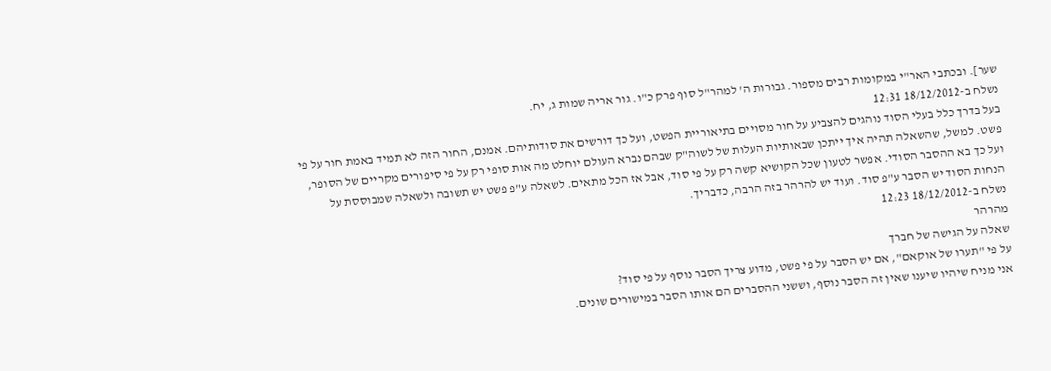שער]. ובכתבי האר"י במקומות רבים מספור. גבורות ה' למהר"ל סוף פרק כ"ו. גור אריה שמות ג, יח.
נשלח ב-18/12/2012 12:31
בעל בדרך כלל בעלי הסוד נוהגים להצביע על חור מסויים בתיאוריית הפשט, ועל כך דורשים את סודותיהם. אמנם, החור הזה לא תמיד באמת חור על פי פשט. למשל, שהשאלה תהיה איך ייתכן שבאותיות העלות של לשוה"ק שבהם נברא העולם יוחלט מה אות סופי רק על פי סיפורים מקריים של הסופר, ועל כך בא ההסבר הסודי. אפשר לטעון שכל הקושיא קשה רק על פי סוד, אבל אז הכל מתאים. לשאלה ע"פ פשט יש תשובה ולשאלה שמבוססת על הנחות הסוד יש הסבר ע"פ סוד. ועוד יש להרהר בזה הרבה, כדבריך.
נשלח ב-18/12/2012 12:23
מהרהר
שאלה על הגישה של חברך
על פי "תערו של אוקאם", אם יש הסבר על פי פשט, מדוע צריך הסבר נוסף על פי סוד?
אני מניח שיהיו שיענו שאין זה הסבר נוסף, וששני ההסברים הם אותו הסבר במישורים שונים.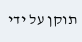תוקן על ידי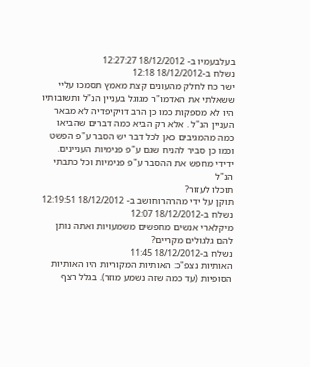בעלבעמיו ב- 18/12/2012 12:27:27
נשלח ב-18/12/2012 12:18
ישר כח לחלק מהעונים קצת מאמץ תסמכו עליי ששאלתי את האדמו"ר מגוגל בעניין הנ"ל ותשובותיו היו לא מספקות כמו כן הרב דויקיפדיה לא מבאר העניין הנ"ל . אלא רק הביא כמה דברים שהביאו כמה מהמגיבים כאן לכל דבר יש הסבר ע"פ הפשט וכמו כן סביר להניח שגם ע"פ פנימיות העניינים. ידידי מחפש את ההסבר ע"פ פנימיות וכל כתבתי הנ"ל
תוכלו לעזור?
תוקן על ידי מהרהרוחושב ב- 18/12/2012 12:19:51
נשלח ב-18/12/2012 12:07
מיקלארי אנשים מחפשים משמעויות ואתה נותן להם גלגולים מקריים?
נשלח ב-18/12/2012 11:45
האותיות נצפ"כ: האותיות המקוריות היו האותיות הסופיות (עד כמה שזה נשמע מוזר). בגלל רצף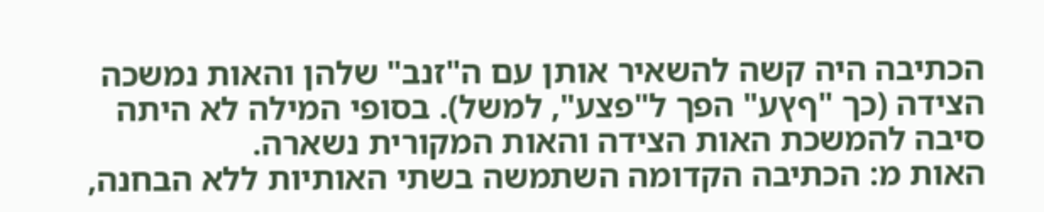הכתיבה היה קשה להשאיר אותן עם ה"זנב" שלהן והאות נמשכה הצידה (כך "ףץע" הפך ל"פצע", למשל). בסופי המילה לא היתה סיבה להמשכת האות הצידה והאות המקורית נשארה.
האות מ: הכתיבה הקדומה השתמשה בשתי האותיות ללא הבחנה,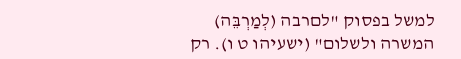למשל בפסוק "לםרבה (לְמַרְבֵּה) המשרה ולשלום" (ישעיהו ט ו). רק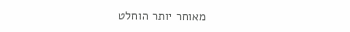מאוחר יותר הוחלט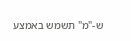ש-"מ" תשמש באמצע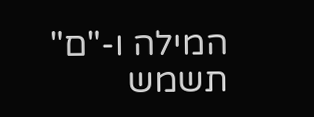המילה ו-"ם" תשמש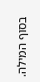בסוף המילה.